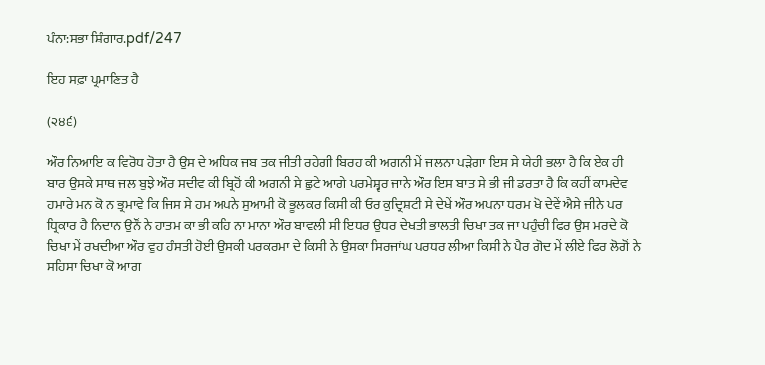ਪੰਨਾ:ਸਭਾ ਸ਼ਿੰਗਾਰ.pdf/247

ਇਹ ਸਫ਼ਾ ਪ੍ਰਮਾਣਿਤ ਹੈ

(੨੪੬)

ਔਰ ਨਿਆਇ ਕ ਵਿਰੋਧ ਹੋਤਾ ਹੈ ਉਸ ਦੇ ਅਧਿਕ ਜਬ ਤਕ ਜੀਤੀ ਰਹੇਗੀ ਬਿਰਹ ਕੀ ਅਗਨੀ ਮੇਂ ਜਲਨਾ ਪੜੇਗਾ ਇਸ ਸੇ ਯੇਹੀ ਭਲਾ ਹੈ ਕਿ ਏਕ ਹੀ ਬਾਰ ਉਸਕੇ ਸਾਥ ਜਲ ਬੁਝੇ ਔਰ ਸਦੀਵ ਕੀ ਬ੍ਰਿਹੋਂ ਕੀ ਅਗਨੀ ਸੇ ਛੁਟੇ ਆਗੇ ਪਰਮੇਸ਼੍ਵਰ ਜਾਨੇ ਔਰ ਇਸ ਬਾਤ ਸੇ ਭੀ ਜੀ ਡਰਤਾ ਹੈ ਕਿ ਕਹੀਂ ਕਾਮਦੇਵ ਹਮਾਰੇ ਮਨ ਕੋ ਨ ਭ੍ਰਮਾਵੇ ਕਿ ਜਿਸ ਸੇ ਹਮ ਅਪਨੇ ਸੁਆਮੀ ਕੋ ਭੂਲਕਰ ਕਿਸੀ ਕੀ ਓਰ ਕੁਦ੍ਰਿਸ਼ਟੀ ਸੇ ਦੇਖੇਂ ਔਰ ਅਪਨਾ ਧਰਮ ਖੋ ਦੇਵੇਂ ਐਸੇ ਜੀਨੇ ਪਰ ਧ੍ਰਿਕਾਰ ਹੈ ਨਿਦਾਨ ਉਨੌਂ ਨੇ ਹਾਤਮ ਕਾ ਭੀ ਕਹਿ ਨਾ ਮਾਨਾ ਔਰ ਬਾਵਲੀ ਸੀ ਇਧਰ ਉਧਰ ਦੇਖਤੀ ਭਾਲਤੀ ਚਿਖਾ ਤਕ ਜਾ ਪਹੁੰਚੀ ਫਿਰ ਉਸ ਮਰਦੇ ਕੋ ਚਿਖਾ ਮੇਂ ਰਖਦੀਆ ਔਰ ਵੁਹ ਹੰਸਤੀ ਹੋਈ ਉਸਕੀ ਪਰਕਰਮਾ ਦੇ ਕਿਸੀ ਨੇ ਉਸਕਾ ਸਿਰਜਾਂਘ ਪਰਧਰ ਲੀਆ ਕਿਸੀ ਨੇ ਪੈਰ ਗੋਦ ਮੇਂ ਲੀਏ ਫਿਰ ਲੋਗੋਂ ਨੇ ਸਹਿਸਾ ਚਿਖਾ ਕੋ ਆਗ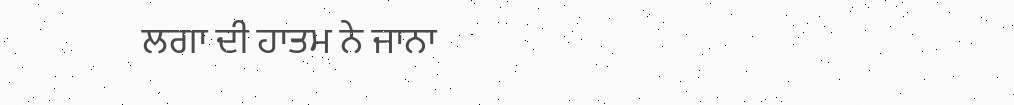ਲਗਾ ਦੀ ਹਾਤਮ ਨੇ ਜਾਨਾ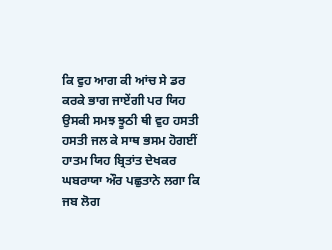ਕਿ ਵੁਹ ਆਗ ਕੀ ਆਂਚ ਸੇ ਡਰ ਕਰਕੇ ਭਾਗ ਜਾਏਂਗੀ ਪਰ ਯਿਹ ਉਸਕੀ ਸਮਝ ਝੂਠੀ ਥੀ ਵੁਹ ਹਸਤੀ ਹਸਤੀ ਜਲ ਕੇ ਸਾਥ ਭਸਮ ਹੋਗਈਂ ਹਾਤਮ ਯਿਹ ਬ੍ਰਿਤਾਂਤ ਦੇਖਕਰ ਘਬਰਾਯਾ ਔਰ ਪਛੁਤਾਨੇ ਲਗਾ ਕਿ ਜਬ ਲੋਗ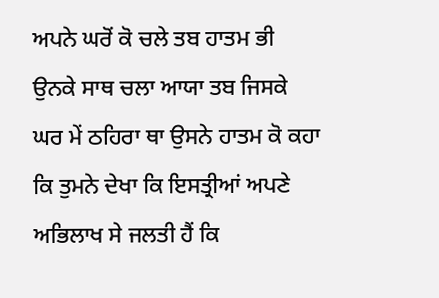ਅਪਨੇ ਘਰੋਂ ਕੋ ਚਲੇ ਤਬ ਹਾਤਮ ਭੀ ਉਨਕੇ ਸਾਥ ਚਲਾ ਆਯਾ ਤਬ ਜਿਸਕੇ ਘਰ ਮੇਂ ਠਹਿਰਾ ਥਾ ਉਸਨੇ ਹਾਤਮ ਕੋ ਕਹਾ ਕਿ ਤੁਮਨੇ ਦੇਖਾ ਕਿ ਇਸਤ੍ਰੀਆਂ ਅਪਣੇ ਅਭਿਲਾਖ ਸੇ ਜਲਤੀ ਹੈਂ ਕਿ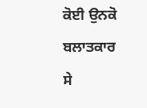ਕੋਈ ਉਨਕੋ ਬਲਾਤਕਾਰ ਸੇ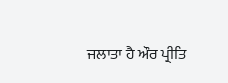ਜਲਾਤਾ ਹੈ ਔਰ ਪ੍ਰੀਤਿ